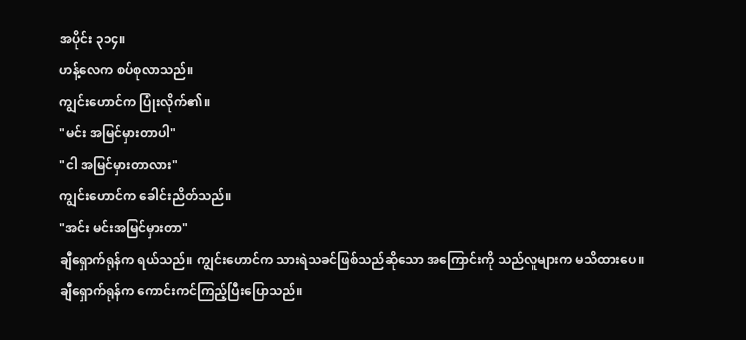အပိုင်း ၃၁၄။
ဟန့်လေက စပ်စုလာသည်။
ကျွင်းဟောင်က ပြုံးလိုက်၏။
"မင်း အမြင်မှားတာပါ"
"ငါ အမြင်မှားတာလား"
ကျွင်းဟောင်က ခေါင်းညိတ်သည်။
"အင်း မင်းအမြင်မှားတာ"
ချီရှောက်ရုန်က ရယ်သည်။ ကျွင်းဟောင်က သားရဲသခင်ဖြစ်သည်ဆိုသော အကြောင်းကို သည်လူများက မသိထားပေ။
ချီရှောက်ရုန်က ကောင်းကင်ကြည့်ပြီးပြောသည်။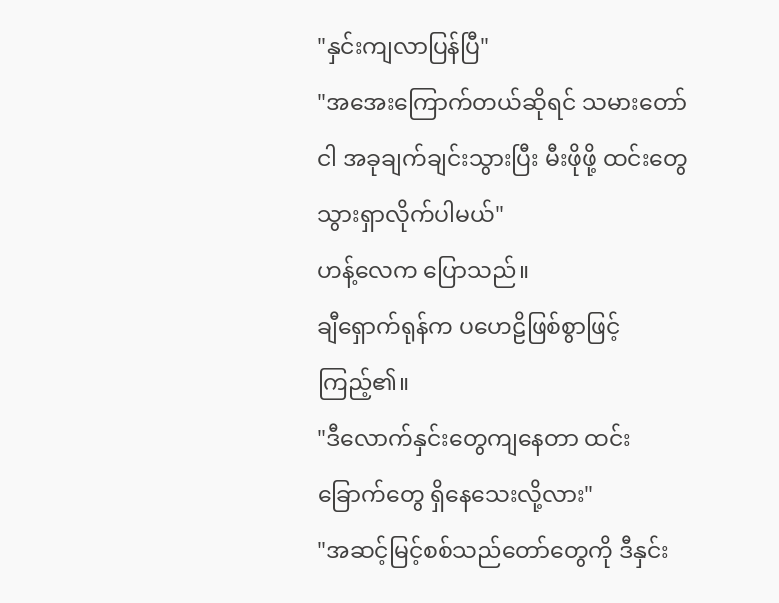"နှင်းကျလာပြန်ပြီ"
"အအေးကြောက်တယ်ဆိုရင် သမားတော် ငါ အခုချက်ချင်းသွားပြီး မီးဖိုဖို့ ထင်းတွေ သွားရှာလိုက်ပါမယ်"
ဟန့်လေက ပြောသည်။
ချီရှောက်ရုန်က ပဟေဠိဖြစ်စွာဖြင့်ကြည့်၏။
"ဒီလောက်နှင်းတွေကျနေတာ ထင်းခြောက်တွေ ရှိနေသေးလို့လား"
"အဆင့်မြင့်စစ်သည်တော်တွေကို ဒီနှင်း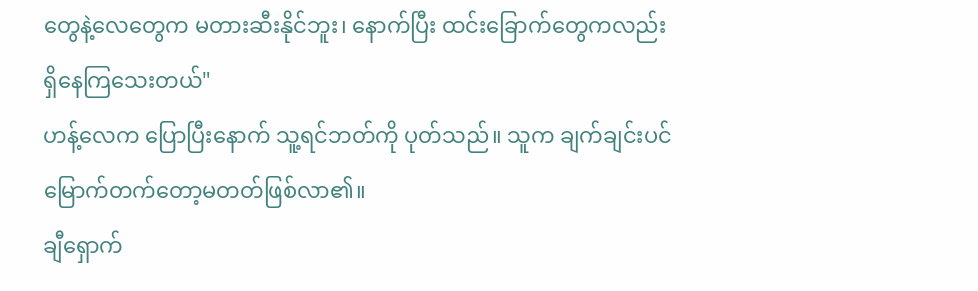တွေနဲ့လေတွေက မတားဆီးနိုင်ဘူး၊ နောက်ပြီး ထင်းခြောက်တွေကလည်း ရှိနေကြသေးတယ်"
ဟန့်လေက ပြောပြီးနောက် သူ့ရင်ဘတ်ကို ပုတ်သည်။ သူက ချက်ချင်းပင် မြောက်တက်တော့မတတ်ဖြစ်လာ၏။
ချီရှောက်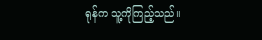ရုန်က သူ့ကိုကြည့်သည်။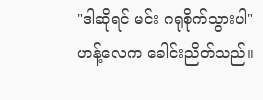"ဒါဆိုရင် မင်း ဂရုစိုက်သွားပါ"
ဟန့်လေက ခေါင်းညိတ်သည်။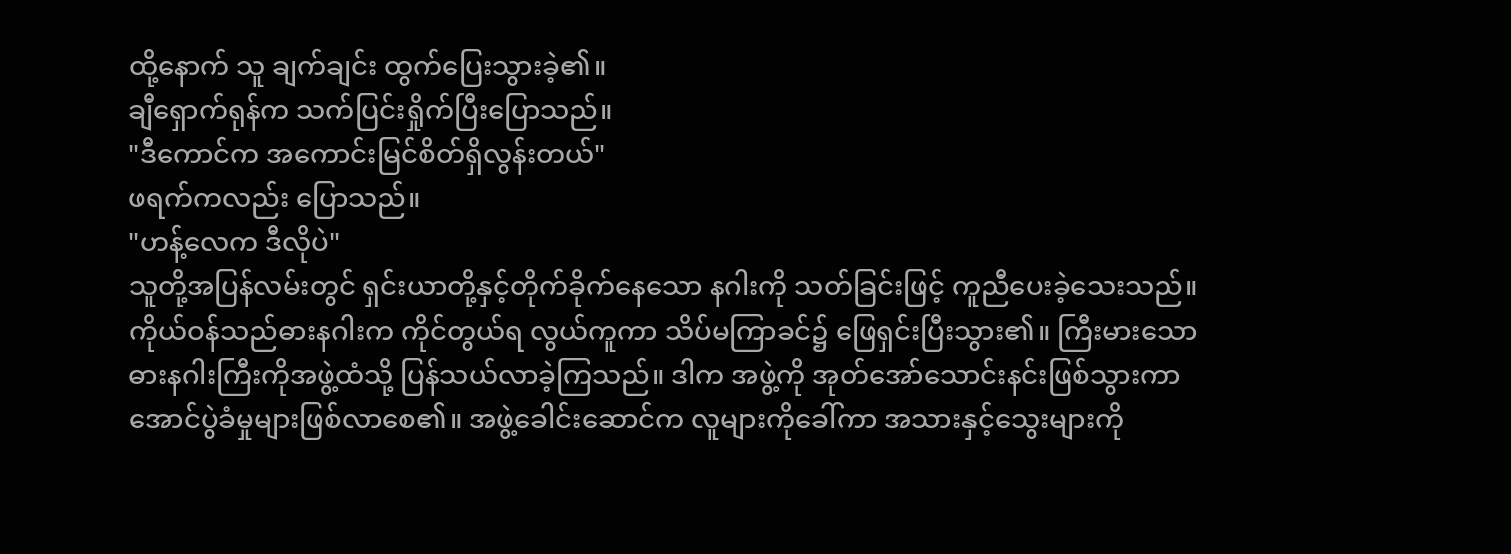ထို့နောက် သူ ချက်ချင်း ထွက်ပြေးသွားခဲ့၏။
ချီရှောက်ရုန်က သက်ပြင်းရှိုက်ပြီးပြောသည်။
"ဒီကောင်က အကောင်းမြင်စိတ်ရှိလွန်းတယ်"
ဖရက်ကလည်း ပြောသည်။
"ဟန့်လေက ဒီလိုပဲ"
သူတို့အပြန်လမ်းတွင် ရှင်းယာတို့နှင့်တိုက်ခိုက်နေသော နဂါးကို သတ်ခြင်းဖြင့် ကူညီပေးခဲ့သေးသည်။
ကိုယ်ဝန်သည်ဓားနဂါးက ကိုင်တွယ်ရ လွယ်ကူကာ သိပ်မကြာခင်၌ ဖြေရှင်းပြီးသွား၏။ ကြီးမားသော ဓားနဂါးကြီးကိုအဖွဲ့ထံသို့ ပြန်သယ်လာခဲ့ကြသည်။ ဒါက အဖွဲ့ကို အုတ်အော်သောင်းနင်းဖြစ်သွားကာ အောင်ပွဲခံမှုများဖြစ်လာစေ၏။ အဖွဲ့ခေါင်းဆောင်က လူများကိုခေါ်ကာ အသားနှင့်သွေးများကို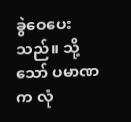ခွဲဝေပေးသည်။ သို့သော် ပမာဏက လုံ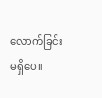လောက်ခြင်းမရှိပေ။